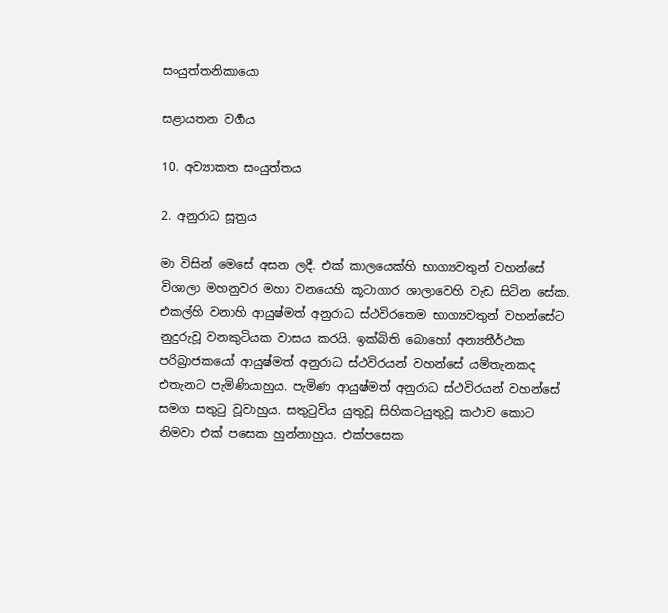සංයුත්තනිකායො

සළායතන වර්‍ගය

10. අව්‍යාකත සංයුත්තය

2. අනුරාධ සූත්‍රය

මා විසින් මෙසේ අසන ලදී. එක් කාලයෙක්හි භාග්‍යවතුන් වහන්සේ විශාලා මහනුවර මහා වනයෙහි කූටාගාර ශාලාවෙහි වැඩ සිටින සේක. එකල්හි වනාහි ආයුෂ්මත් අනුරාධ ස්ථවිරතෙම භාග්‍යවතුන් වහන්සේට නුදුරුවූ වනකුටියක වාසය කරයි. ඉක්බිති බොහෝ අන්‍යතීර්ථක පරිබ්‍රාජකයෝ ආයුෂ්මත් අනුරාධ ස්ථවිරයන් වහන්සේ යම්තැනකද එතැනට පැමිණියාහුය. පැමිණ ආයුෂ්මත් අනුරාධ ස්ථවිරයන් වහන්සේ සමග සතුටු වූවාහුය. සතුටුවිය යුතුවූ සිහිකටයුතුවූ කථාව කොට නිමවා එක් පසෙක හුන්නාහුය. එක්පසෙක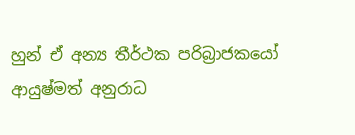හුන් ඒ අන්‍ය තීර්ථක පරිබ්‍රාජකයෝ ආයුෂ්මත් අනුරාධ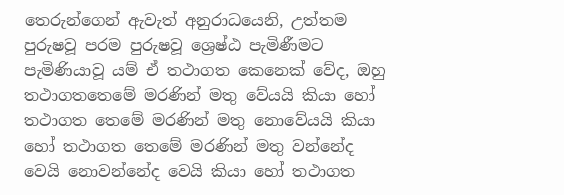තෙරුන්ගෙන් ඇවැත් අනුරාධයෙනි, උත්තම පුරුෂවූ පරම පුරුෂවූ ශ්‍රෙෂ්ඨ පැමිණීමට පැමිණියාවූ යම් ඒ තථාගත කෙනෙක් වේද, ඔහු තථාගතතෙමේ මරණින් මතු වේයයි කියා හෝ තථාගත තෙමේ මරණින් මතු නොවේයයි කියා හෝ තථාගත තෙමේ මරණින් මතු වන්නේද වෙයි නොවන්නේද වෙයි කියා හෝ තථාගත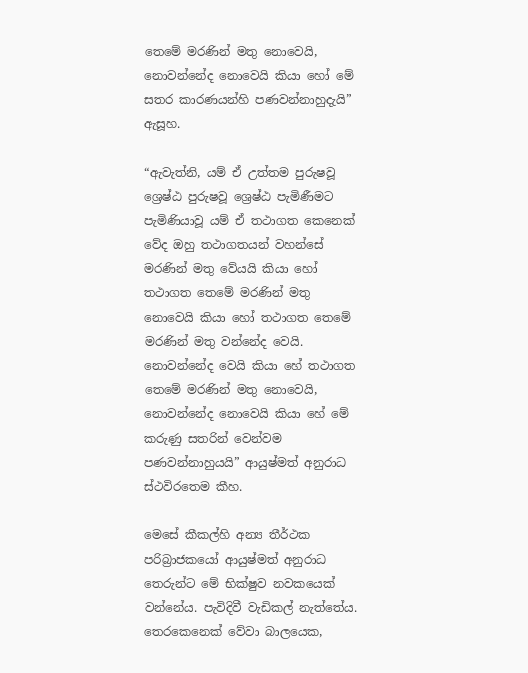තෙමේ මරණින් මතු නොවෙයි, නොවන්නේද නොවෙයි කියා හෝ මේ සතර කාරණයන්හි පණවන්නාහුදැයි” ඇසූහ.

“ඇවැත්නි, යම් ඒ උත්තම පුරුෂවූ ශ්‍රෙෂ්ඨ පුරුෂවූ ශ්‍රෙෂ්ඨ පැමිණීමට පැමිණියාවූ යම් ඒ තථාගත කෙනෙක් වේද ඔහු තථාගතයන් වහන්සේ මරණින් මතු වේයයි කියා හෝ තථාගත තෙමේ මරණින් මතු නොවෙයි කියා හෝ තථාගත තෙමේ මරණින් මතු වන්නේද වෙයි. නොවන්නේද වෙයි කියා හේ තථාගත තෙමේ මරණින් මතු නොවෙයි, නොවන්නේද නොවෙයි කියා හේ මේ කරුණු සතරින් වෙන්වම පණවන්නාහුයයි” ආයුෂ්මත් අනුරාධ ස්ථවිරතෙම කීහ.

මෙසේ කීකල්හි අන්‍ය තීර්ථක පරිබ්‍රාජකයෝ ආයුෂ්මත් අනුරාධ තෙරුන්ට මේ භික්ෂුව නවකයෙක් වන්නේය. පැවිදිවී වැඩිකල් නැත්තේය. තෙරකෙනෙක් වේවා බාලයෙක,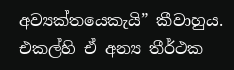අව්‍යක්තයෙකැයි” කීවාහුය. එකල්හි ඒ අන්‍ය තීර්ථක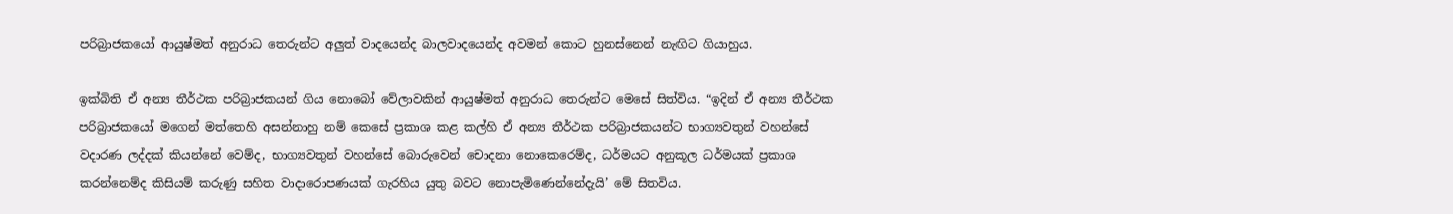පරිබ්‍රාජකයෝ ආයුෂ්මත් අනුරාධ තෙරුන්ට අලුත් වාදයෙන්ද බාලවාදයෙන්ද අවමන් කොට හුනස්නෙන් නැඟිට ගියාහුය.

ඉක්බිති ඒ අන්‍ය තීර්ථක පරිබ්‍රාජකයන් ගිය නොබෝ වේලාවකින් ආයුෂ්මත් අනුරාධ තෙරුන්ට මෙසේ සිත්විය. “ඉදින් ඒ අන්‍ය තීර්ථක පරිබ්‍රාජකයෝ මගෙන් මත්තෙහි අසන්නාහු නම් කෙසේ ප්‍රකාශ කළ කල්හි ඒ අන්‍ය තීර්ථක පරිබ්‍රාජකයන්ට භාග්‍යවතුන් වහන්සේ වදාරණ ලද්දක් කියන්නේ වෙම්ද, භාග්‍යවතුන් වහන්සේ බොරුවෙන් චොදනා නොකෙරෙම්ද, ධර්මයට අනුකූල ධර්මයක් ප්‍රකාශ කරන්නෙම්ද කිසියම් කරුණු සහිත වාදාරොපණයක් ගැරහිය යුතු බවට නොපැමිණෙන්නේදැයි’ මේ සිතවිය.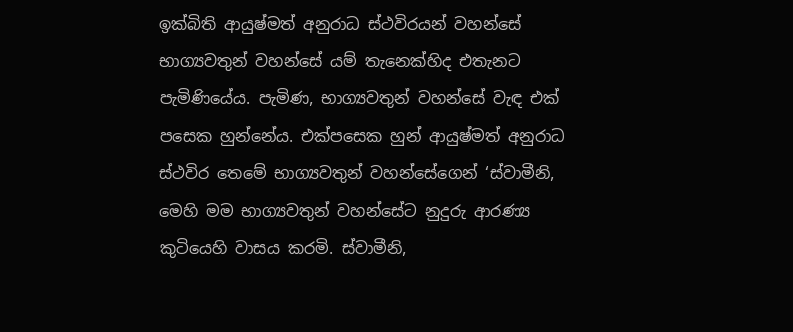ඉක්බිති ආයුෂ්මත් අනුරාධ ස්ථවිරයන් වහන්සේ භාග්‍යවතුන් වහන්සේ යම් තැනෙක්හිද එතැනට පැමිණියේය. පැමිණ, භාග්‍යවතුන් වහන්සේ වැඳ එක් පසෙක හුන්නේය. එක්පසෙක හුන් ආයුෂ්මත් අනුරාධ ස්ථවිර තෙමේ භාග්‍යවතුන් වහන්සේගෙන් ‘ස්වාමීනි, මෙහි මම භාග්‍යවතුන් වහන්සේට නුදුරු ආරණ්‍ය කුටියෙහි වාසය කරමි. ස්වාමීනි,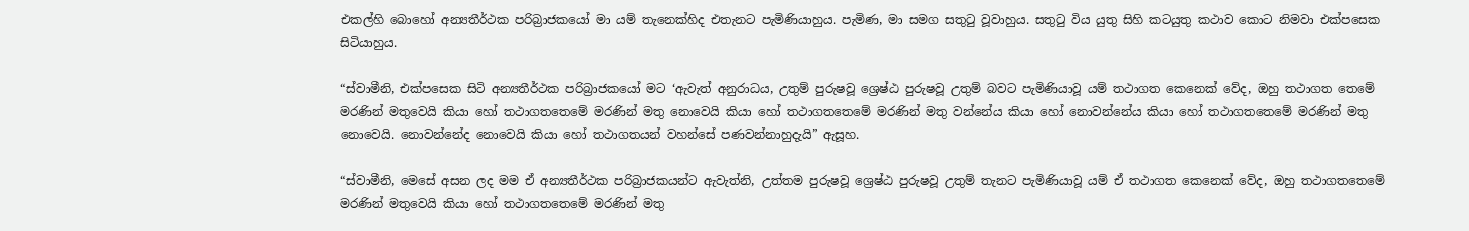එකල්හි බොහෝ අන්‍යතීර්ථක පරිබ්‍රාජකයෝ මා යම් තැනෙක්හිද එතැනට පැමිණියාහුය. පැමිණ, මා සමග සතුටු වූවාහුය. සතුටු විය යුතු සිහි කටයුතු කථාව කොට නිමවා එක්පසෙක සිටියාහුය.

“ස්වාමීනි, එක්පසෙක සිටි අන්‍යතීර්ථක පරිබ්‍රාජකයෝ මට ‘ඇවැත් අනුරාධය, උතුම් පුරුෂවූ ශ්‍රෙෂ්ඨ පුරුෂවූ උතුම් බවට පැමිණියාවූ යම් තථාගත කෙනෙක් වේද, ඔහු තථාගත තෙමේ මරණින් මතුවෙයි කියා හෝ තථාගතතෙමේ මරණින් මතු නොවෙයි කියා හෝ තථාගතතෙමේ මරණින් මතු වන්නේය කියා හෝ නොවන්නේය කියා හෝ තථාගතතෙමේ මරණින් මතු නොවෙයි. නොවන්නේද නොවෙයි කියා හෝ තථාගතයන් වහන්සේ පණවන්නාහුදැයි” ඇසූහ.

“ස්වාමීනි, මෙසේ අසන ලද මම ඒ අන්‍යතීර්ථක පරිබ්‍රාජකයන්ට ඇවැත්නි, උත්තම පුරුෂවූ ශ්‍රෙෂ්ඨ පුරුෂවූ උතුම් තැනට පැමිණියාවූ යම් ඒ තථාගත කෙනෙක් වේද, ඔහු තථාගතතෙමේ මරණින් මතුවෙයි කියා හෝ තථාගතතෙමේ මරණින් මතු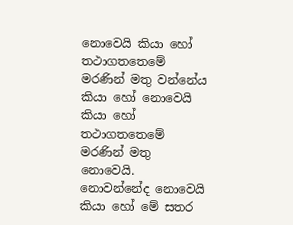නොවෙයි කියා හෝ තථාගතතෙමේ මරණින් මතු වන්නේය කියා හෝ නොවෙයි කියා හෝ තථාගතතෙමේ මරණින් මතු නොවෙයි. නොවන්නේද නොවෙයි කියා හෝ මේ සතර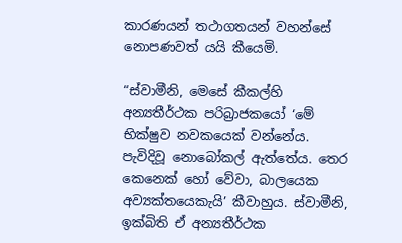කාරණයන් තථාගතයන් වහන්සේ නොපණවත් යයි කීයෙමි.

“ස්වාමීනි, මෙසේ කීකල්හි අන්‍යතීර්ථක පරිබ්‍රාජකයෝ ‘මේ භික්ෂුව නවකයෙක් වන්නේය. පැවිදිවූ නොබෝකල් ඇත්තේය. තෙර කෙනෙක් හෝ වේවා, බාලයෙක අව්‍යක්තයෙකැයි’ කීවාහුය. ස්වාමීනි, ඉක්බිති ඒ අන්‍යතීර්ථක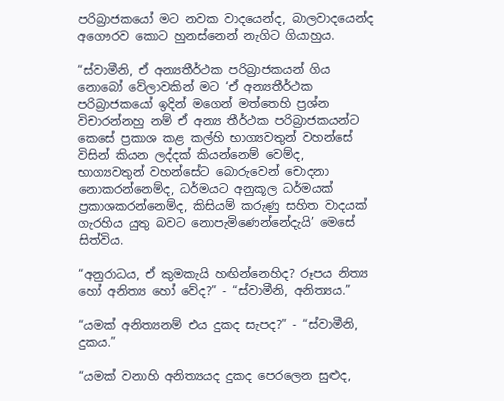පරිබ්‍රාජකයෝ මට නවක වාදයෙන්ද, බාලවාදයෙන්ද අගෞරව කොට හුනස්නෙන් නැගිට ගියාහුය.

“ස්වාමීනි, ඒ අන්‍යතීර්ථක පරිබ්‍රාජකයන් ගිය නොබෝ වේලාවකින් මට ‘ඒ අන්‍යතීර්ථක පරිබ්‍රාජකයෝ ඉදින් මගෙන් මත්තෙහි ප්‍රශ්න විචාරන්නහු නම් ඒ අන්‍ය තීර්ථක පරිබ්‍රාජකයන්ට කෙසේ ප්‍රකාශ කළ කල්හි භාග්‍යවතුන් වහන්සේ විසින් කියන ලද්දක් කියන්නෙම් වෙම්ද, භාග්‍යවතුන් වහන්සේට බොරුවෙන් චොදනා නොකරන්නෙම්ද, ධර්මයට අනුකූල ධර්මයක් ප්‍රකාශකරන්නෙම්ද, කිසියම් කරුණු සහිත වාදයක් ගැරහිය යුතු බවට නොපැමිණෙන්නේදැයි’ මෙසේ සිත්විය.

“අනුරාධය, ඒ කුමකැයි හඟින්නෙහිද? රූපය නිත්‍ය හෝ අනිත්‍ය හෝ වේද?” - “ස්වාමීනි, අනිත්‍යය.”

“යමක් අනිත්‍යනම් එය දුකද සැපද?” - “ස්වාමීනි, දුකය.”

“යමක් වනාහි අනිත්‍යයද දුකද පෙරලෙන සුළුද,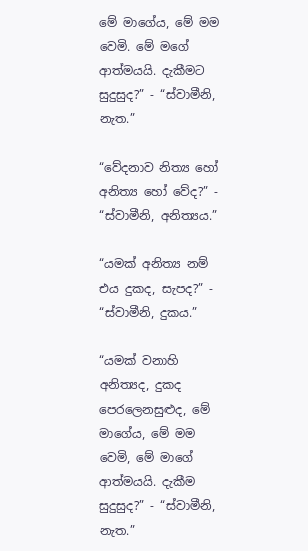මේ මාගේය, මේ මම වෙමි. මේ මගේ ආත්මයයි. දැකීමට සුදුසුද?” - “ස්වාමීනි, නැත.”

“වේදනාව නිත්‍ය හෝ අනිත්‍ය හෝ වේද?” - “ස්වාමීනි, අනිත්‍යය.”

“යමක් අනිත්‍ය නම් එය දුකද, සැපද?” - “ස්වාමීනි, දුකය.”

“යමක් වනාහි අනිත්‍යද, දුකද පෙරලෙනසුළුද, මේ මාගේය, මේ මම වෙමි, මේ මාගේ ආත්මයයි. දැකීම සුදුසුද?” - “ස්වාමීනි, නැත.”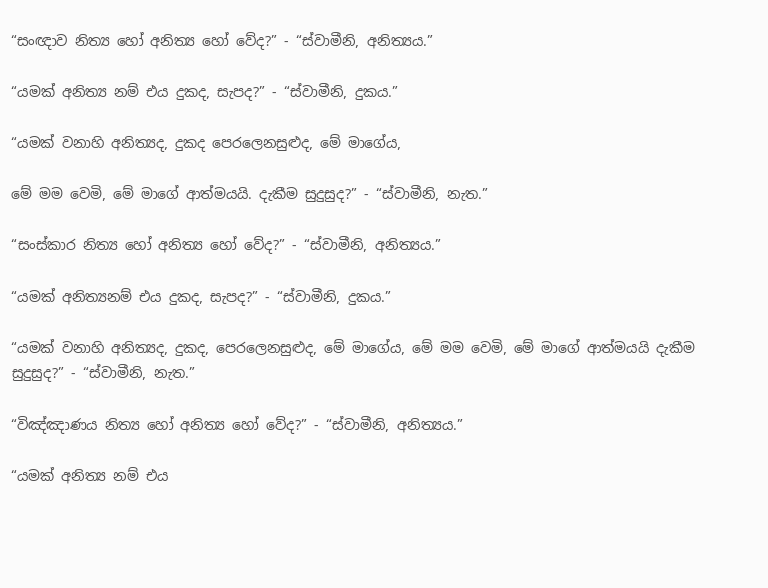“සංඥාව නිත්‍ය හෝ අනිත්‍ය හෝ වේද?” - “ස්වාමීනි, අනිත්‍යය.”

“යමක් අනිත්‍ය නම් එය දුකද, සැපද?” - “ස්වාමීනි, දුකය.”

“යමක් වනාහි අනිත්‍යද, දුකද පෙරලෙනසුළුද, මේ මාගේය,

මේ මම වෙමි, මේ මාගේ ආත්මයයි. දැකීම සුදුසුද?” - “ස්වාමීනි, නැත.”

“සංස්කාර නිත්‍ය හෝ අනිත්‍ය හෝ වේද?” - “ස්වාමීනි, අනිත්‍යය.”

“යමක් අනිත්‍යනම් එය දුකද, සැපද?” - “ස්වාමීනි, දුකය.”

“යමක් වනාහි අනිත්‍යද, දුකද, පෙරලෙනසුළුද, මේ මාගේය, මේ මම වෙමි, මේ මාගේ ආත්මයයි දැකීම සුදුසුද?” - “ස්වාමීනි, නැත.”

“විඤ්ඤාණය නිත්‍ය හෝ අනිත්‍ය හෝ වේද?” - “ස්වාමීනි, අනිත්‍යය.”

“යමක් අනිත්‍ය නම් එය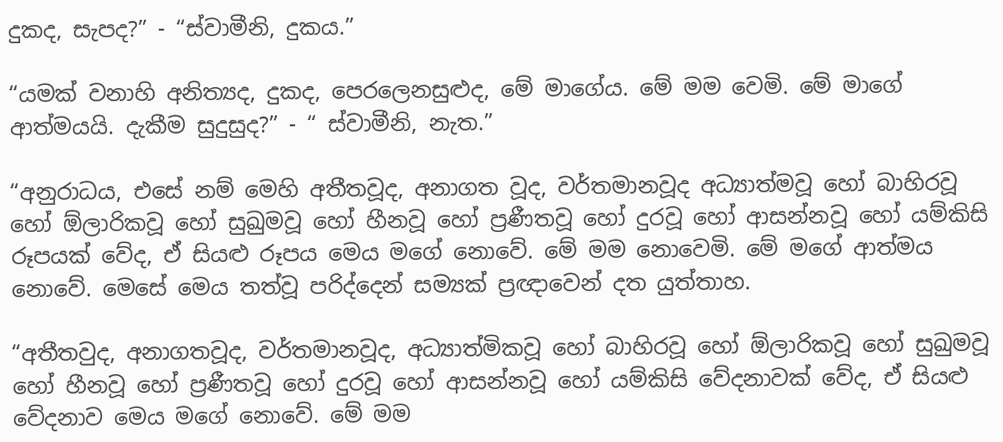දුකද, සැපද?” - “ස්වාමීනි, දුකය.”

“යමක් වනාහි අනිත්‍යද, දුකද, පෙරලෙනසුළුද, මේ මාගේය. මේ මම වෙමි. මේ මාගේ ආත්මයයි. දැකීම සුදුසුද?” - “ ස්වාමීනි, නැත.”

“අනුරාධය, එසේ නම් මෙහි අතීතවූද, අනාගත වූද, වර්තමානවූද අධ්‍යාත්මවූ හෝ බාහිරවූ හෝ ඕලාරිකවූ හෝ සුඛුමවූ හෝ හීනවූ හෝ ප්‍රණීතවූ හෝ දුරවූ හෝ ආසන්නවූ හෝ යම්කිසි රූපයක් වේද, ඒ සියළු රූපය මෙය මගේ නොවේ. මේ මම නොවෙමි. මේ මගේ ආත්මය නොවේ. මෙසේ මෙය තත්වූ පරිද්දෙන් සම්‍යක් ප්‍රඥාවෙන් දත යුත්තාහ.

“අතීතවුද, අනාගතවූද, වර්තමානවූද, අධ්‍යාත්මිකවූ හෝ බාහිරවූ හෝ ඕලාරිකවූ හෝ සුඛුමවූ හෝ හීනවූ හෝ ප්‍රණීතවූ හෝ දුරවූ හෝ ආසන්නවූ හෝ යම්කිසි වේදනාවක් වේද, ඒ සියළු වේදනාව මෙය මගේ නොවේ. මේ මම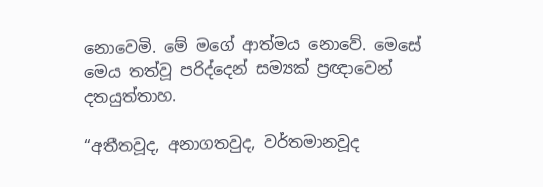නොවෙමි. මේ මගේ ආත්මය නොවේ. මෙසේ මෙය තත්වූ පරිද්දෙන් සම්‍යක් ප්‍රඥාවෙන් දතයුත්තාහ.

“අතීතවූද, අනාගතවුද, වර්තමානවූද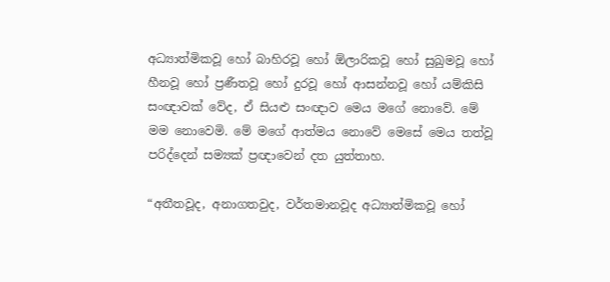අධ්‍යාත්මිකවූ හෝ බාහිරවූ හෝ ඕලාරිකවූ හෝ සුඛුමවූ හෝ හීනවූ හෝ ප්‍රණීතවූ හෝ දුරවූ හෝ ආසන්නවූ හෝ යම්කිසි සංඥාවක් වේද, ඒ සියළු සංඥාව මෙය මගේ නොවේ. මේ මම නොවෙමි. මේ මගේ ආත්මය නොවේ මෙසේ මෙය තත්වූ පරිද්දෙන් සම්‍යක් ප්‍රඥාවෙන් දත යුත්තාහ.

“අතීතවූද, අනාගතවුද, වර්තමානවූද අධ්‍යාත්මිකවූ හෝ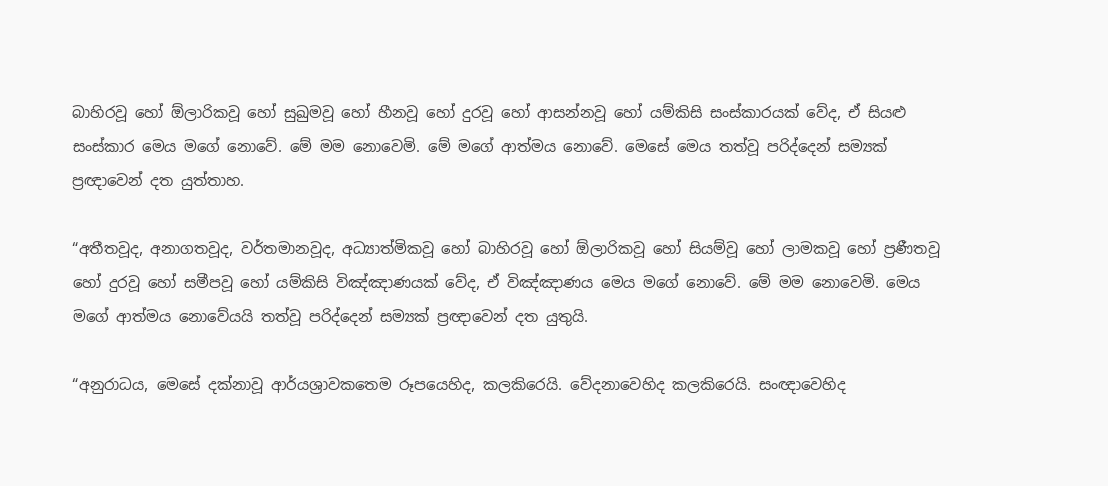බාහිරවූ හෝ ඕලාරිකවූ හෝ සුඛුමවූ හෝ හීනවූ හෝ දුරවූ හෝ ආසන්නවූ හෝ යම්කිසි සංස්කාරයක් වේද, ඒ සියළු සංස්කාර මෙය මගේ නොවේ. මේ මම නොවෙමි. මේ මගේ ආත්මය නොවේ. මෙසේ මෙය තත්වූ පරිද්දෙන් සම්‍යක් ප්‍රඥාවෙන් දත යුත්තාහ.

“අතීතවූද, අනාගතවූද, වර්තමානවූද, අධ්‍යාත්මිකවූ හෝ බාහිරවූ හෝ ඕලාරිකවූ හෝ සියම්වූ හෝ ලාමකවූ හෝ ප්‍රණීතවූ හෝ දුරවූ හෝ සමීපවූ හෝ යම්කිසි විඤ්ඤාණයක් වේද, ඒ විඤ්ඤාණය මෙය මගේ නොවේ. මේ මම නොවෙමි. මෙය මගේ ආත්මය නොවේයයි තත්වූ පරිද්දෙන් සම්‍යක් ප්‍රඥාවෙන් දත යුතුයි.

“අනුරාධය, මෙසේ දක්නාවූ ආර්යශ්‍රාවකතෙම රූපයෙහිද, කලකිරෙයි. වේදනාවෙහිද කලකිරෙයි. සංඥාවෙහිද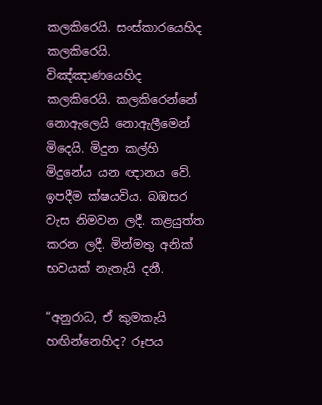කලකිරෙයි. සංස්කාරයෙහිද කලකිරෙයි. විඤ්ඤාණයෙහිද කලකිරෙයි. කලකිරෙන්නේ නොඇලෙයි නොඇලීමෙන් මිදෙයි. මිදුන කල්හි මිදුනේය යන ඥානය වේ. ඉපදීම ක්ෂයවිය. බඹසර වැස නිමවන ලදී. කළයුත්ත කරන ලදී. මින්මතු අනික් භවයක් නැතැයි දනී.

“අනුරාධ, ඒ කුමකැයි හඟින්නෙහිද? රූපය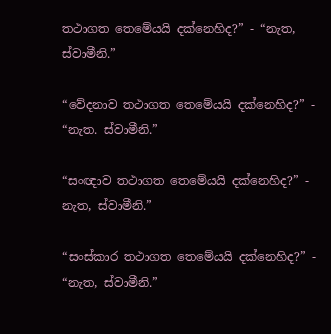තථාගත තෙමේයයි දක්නෙහිද?” - “නැත, ස්වාමීනි.”

“වේදනාව තථාගත තෙමේයයි දක්නෙහිද?” - “නැත. ස්වාමීනි.”

“සංඥාව තථාගත තෙමේයයි දක්නෙහිද?” - නැත, ස්වාමීනි.”

“සංස්කාර තථාගත තෙමේයයි දක්නෙහිද?” - “නැත, ස්වාමීනි.”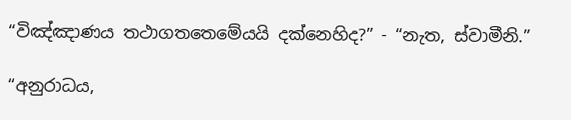“විඤ්ඤාණය තථාගතතෙමේයයි දක්නෙහිද?” - “නැත, ස්වාමීනි.”

“අනුරාධය,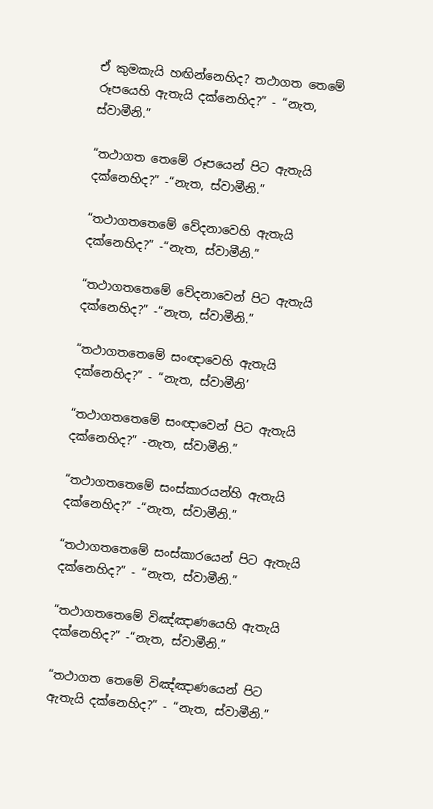ඒ කුමකැයි හඟින්නෙහිද? තථාගත තෙමේ රූපයෙහි ඇතැයි දක්නෙහිද?” - “නැත, ස්වාමීනි.”

“තථාගත තෙමේ රූපයෙන් පිට ඇතැයි දක්නෙහිද?” -“නැත, ස්වාමීනි.”

“තථාගතතෙමේ වේදනාවෙහි ඇතැයි දක්නෙහිද?” -“නැත, ස්වාමීනි.”

“තථාගතතෙමේ වේදනාවෙන් පිට ඇතැයි දක්නෙහිද?” -“නැත, ස්වාමීනි.”

“තථාගතතෙමේ සංඥාවෙහි ඇතැයි දක්නෙහිද?” - “නැත, ස්වාමීනි’

“තථාගතතෙමේ සංඥාවෙන් පිට ඇතැයි දක්නෙහිද?” -නැත, ස්වාමීනි.”

“තථාගතතෙමේ සංස්කාරයන්හි ඇතැයි දක්නෙහිද?” -“නැත, ස්වාමීනි.”

“තථාගතතෙමේ සංස්කාරයෙන් පිට ඇතැයි දක්නෙහිද?” - “නැත, ස්වාමීනි.”

“තථාගතතෙමේ විඤ්ඤාණයෙහි ඇතැයි දක්නෙහිද?” -“නැත, ස්වාමීනි.”

“තථාගත තෙමේ විඤ්ඤාණයෙන් පිට ඇතැයි දක්නෙහිද?” - “නැත, ස්වාමීනි.”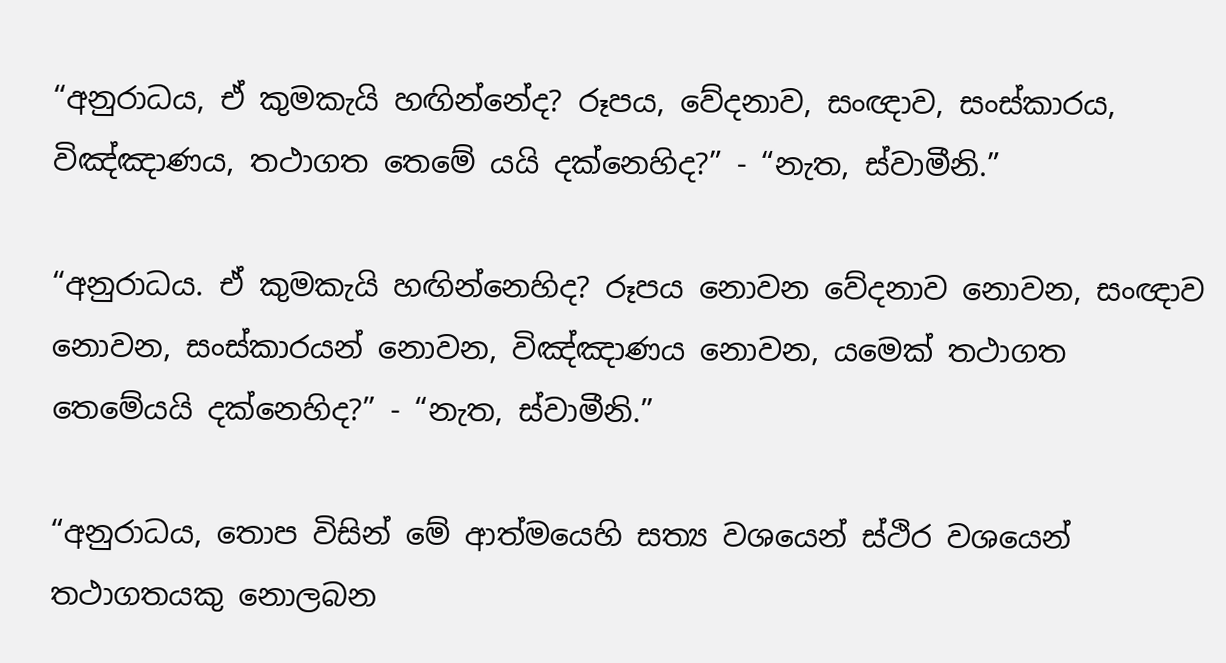“අනුරාධය, ඒ කුමකැයි හඟින්නේද? රූපය, වේදනාව, සංඥාව, සංස්කාරය, විඤ්ඤාණය, තථාගත තෙමේ යයි දක්නෙහිද?” - “නැත, ස්වාමීනි.”

“අනුරාධය. ඒ කුමකැයි හඟින්නෙහිද? රූපය නොවන වේදනාව නොවන, සංඥාව නොවන, සංස්කාරයන් නොවන, විඤ්ඤාණය නොවන, යමෙක් තථාගත තෙමේයයි දක්නෙහිද?” - “නැත, ස්වාමීනි.”

“අනුරාධය, තොප විසින් මේ ආත්මයෙහි සත්‍ය වශයෙන් ස්ථිර වශයෙන් තථාගතයකු නොලබන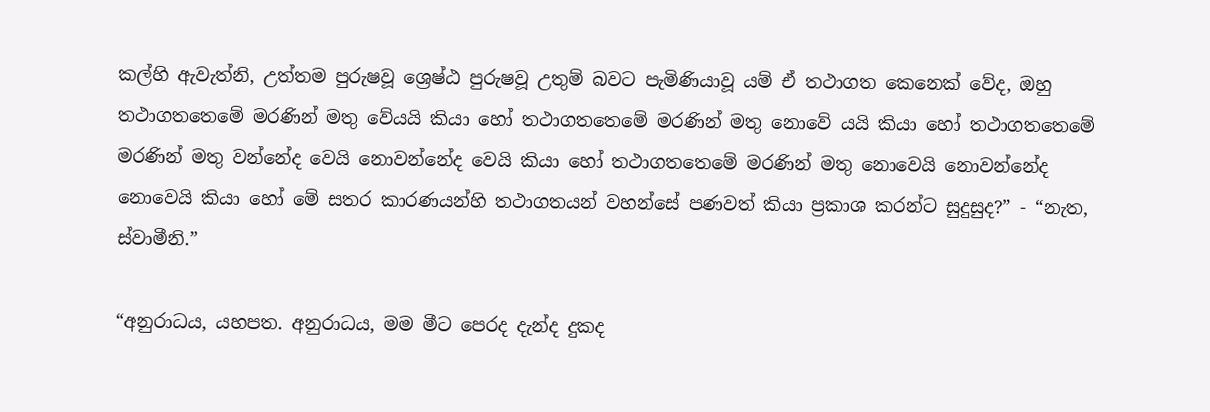කල්හි ඇවැත්නි, උත්තම පුරුෂවූ ශ්‍රෙෂ්ඨ පුරුෂවූ උතුම් බවට පැමිණියාවූ යම් ඒ තථාගත කෙනෙක් වේද, ඔහු තථාගතතෙමේ මරණින් මතු වේයයි කියා හෝ තථාගතතෙමේ මරණින් මතු නොවේ යයි කියා හෝ තථාගතතෙමේ මරණින් මතු වන්නේද වෙයි නොවන්නේද වෙයි කියා හෝ තථාගතතෙමේ මරණින් මතු නොවෙයි නොවන්නේද නොවෙයි කියා හෝ මේ සතර කාරණයන්හි තථාගතයන් වහන්සේ පණවත් කියා ප්‍රකාශ කරන්ට සුදුසුද?” - “නැත, ස්වාමීනි.”

“අනුරාධය, යහපත. අනුරාධය, මම මීට පෙරද දැන්ද දුකද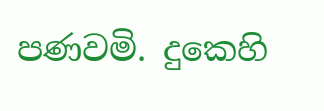පණවමි. දුකෙහි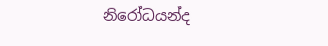නිරෝධයන්ද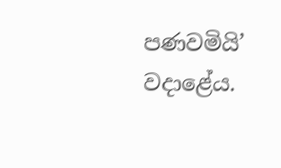පණවමියි’ වදාළේය.